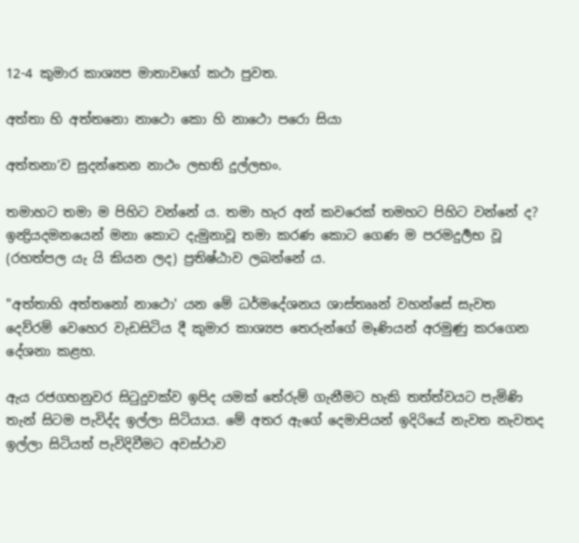12-4 කුමාර කාශ්‍යප මාතාවගේ කථා පුවත.

අත්තා හි අත්තනො නාථො කො හි නාථො පරො සියා

අත්තනා’ව සුදන්තෙන නාථං ලභති දුල්ලභං.

තමාහට තමා ම පිහිට වන්නේ ය. තමා හැර අන් කවරෙක් තමහට පිහිට වන්නේ ද? ඉන්‍ද්‍රියදමනයෙන් මනා කොට දැමුනාවූ තමා කරණ කොට ගෙණ ම පරමදුර්‍ලභ වූ (රහත්පල යැ යි කියන ලද) ප්‍රතිෂ්ඨාව ලබන්නේ ය.

"අත්තාහි අත්තනෝ නාථො' යන මේ ධර්මදේශනය ශාස්තෲන් වහන්සේ සැවත දෙව්රම් වෙහෙර වැඩසිටිය දී කුමාර කාශ්‍යප තෙරුන්ගේ මෑණියන් අරමුණු කරගෙන දේශනා කළහ.

ඇය රජගහනුවර සිටුදුවක්ව ඉපිද යමක් තේරුම් ගැනීමට හැකි තත්ත්වයට පැමිණි තැන් සිටම පැවිද්ද ඉල්ලා සිටියාය. මේ අතර ඇගේ දෙමාපියන් ඉදිරියේ නැවත නැවතද ඉල්ලා සිටියත් පැවිදිවීමට අවස්ථාව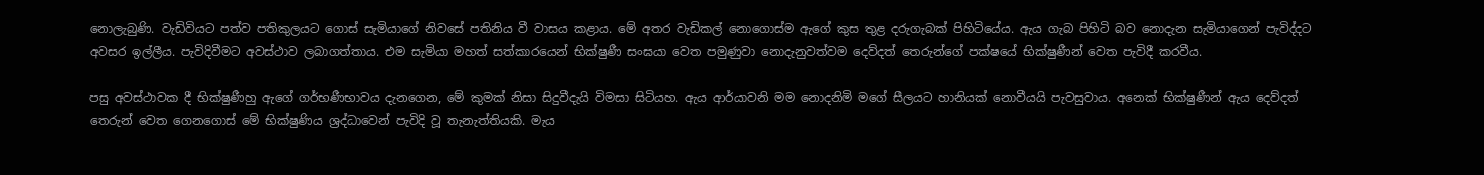නොලැබුණි. වැඩිවියට පත්ව පතිකුලයට ගොස් සැමියාගේ නිවසේ පතිනිය වී වාසය කළාය. මේ අතර වැඩිකල් නොගොස්ම ඇගේ කුස තුළ දරුගැබක් පිහිටියේය. ඇය ගැබ පිහිටි බව නොදැන සැමියාගෙන් පැවිද්දට අවසර ඉල්ලීය. පැවිදිවීමට අවස්ථාව ලබාගත්තාය. එම සැමියා මහත් සත්කාරයෙන් භික්ෂුණී සංඝයා වෙත පමුණුවා නොදැනුවත්වම දෙව්දත් තෙරුන්ගේ පක්ෂයේ භික්ෂුණීන් වෙත පැවිදී කරවීය.

පසු අවස්ථාවක දී භික්ෂුණීහු ඇගේ ගර්භණීභාවය දැනගෙන, මේ කුමක් නිසා සිදුවීදැයි විමසා සිටියහ. ඇය ආර්යාවනි මම නොදනිමි මගේ සීලයට හානියක් නොවීයයි පැවසුවාය. අනෙක් භික්ෂුණීන් ඇය දෙව්දත් තෙරුන් වෙත ගෙනගොස් මේ භික්ෂුණිය ශ්‍රද්ධාවෙන් පැවිදි වූ තැනැත්තියකි. මැය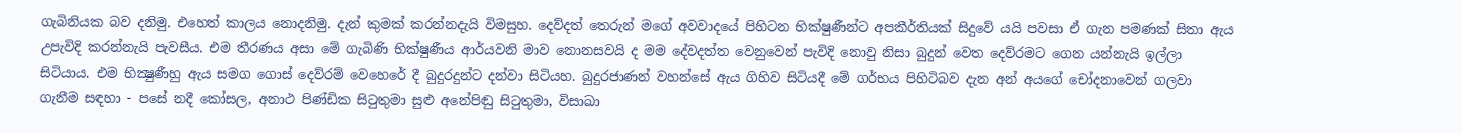ගැබිනියක බව දනිමු. එහෙත් කාලය නොදනිමු. දැන් කුමක් කරන්නදැයි විමසුහ. දෙව්දත් තෙරුන් මගේ අවවාදයේ පිහිටන භික්ෂුණීන්ට අපකීර්තියක් සිදුවේ යයි පවසා ඒ ගැන පමණක් සිතා ඇය උපැවිදි කරන්නැයි පැවසීය. එම තීරණය අසා මේ ගැබිණි භික්ෂුණීය ආර්යවනි මාව නොනසවයි ද මම දේවදත්ත වෙනුවෙන් පැවිදි නොවු නිසා බුදුන් වෙත දෙව්රමට ගෙන යන්නැයි ඉල්ලා සිටියාය. එම භික්‍ෂුණීහු ඇය සමග ගොස් දෙව්රම් වෙහෙරේ දී බුදුරදුන්ට දන්වා සිටියහ. බුදුරජාණන් වහන්සේ ඇය ගිහිව සිටියදී මේ ගර්භය පිහිටිබව දැන අන් අයගේ චෝදනාවෙන් ගලවා ගැනීම සඳහා - පසේ නදී කෝසල, අනාථ පිණ්ඩික සිටුතුමා සුළු අනේපිඬු සිටුතුමා, විසාඛා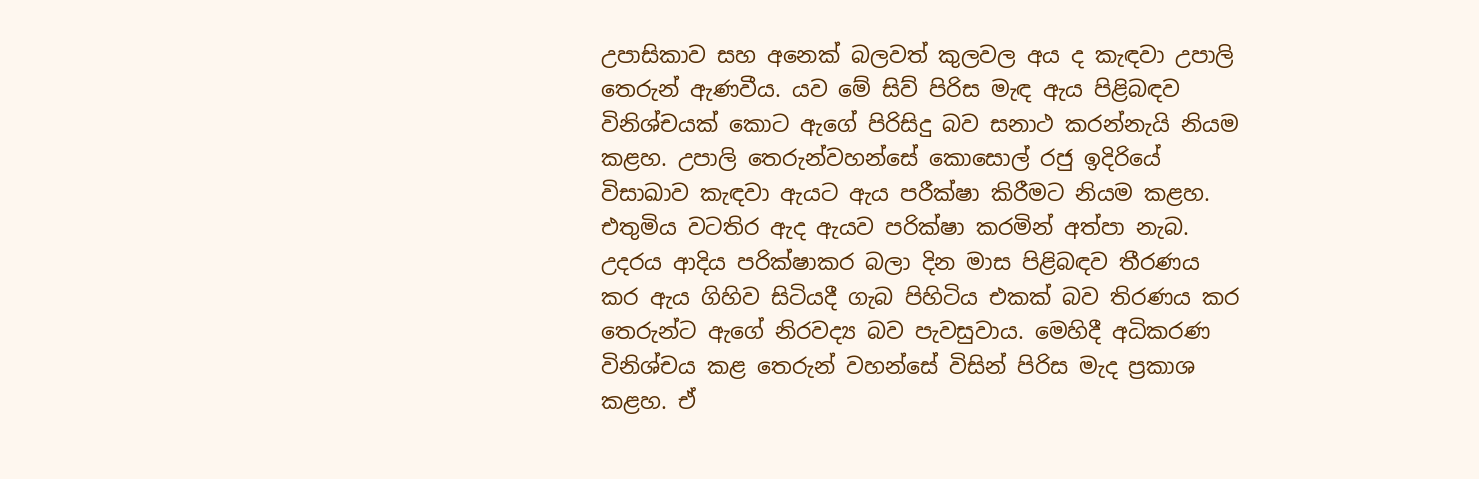උපාසිකාව සහ අනෙක් බලවත් කුලවල අය ද කැඳවා උපාලි තෙරුන් ඇණවීය. යව මේ සිව් පිරිස මැඳ ඇය පිළිබඳව විනිශ්චයක් කොට ඇගේ පිරිසිදු බව සනාථ කරන්නැයි නියම කළහ. උපාලි තෙරුන්වහන්සේ කොසොල් රජු ඉදිරියේ විසාඛාව කැඳවා ඇයට ඇය පරීක්ෂා කිරීමට නියම කළහ. එතුමිය වටතිර ඇද ඇයව පරික්ෂා කරමින් අත්පා නැබ. උදරය ආදිය පරික්ෂාකර බලා දින මාස පිළිබඳව තීරණය කර ඇය ගිහිව සිටියදී ගැබ පිහිටිය එකක් බව තිරණය කර තෙරුන්ට ඇගේ නිරවද්‍ය බව පැවසුවාය. මෙහිදී අධිකරණ විනිශ්චය කළ තෙරුන් වහන්සේ විසින් පිරිස මැද ප්‍රකාශ කළහ. ඒ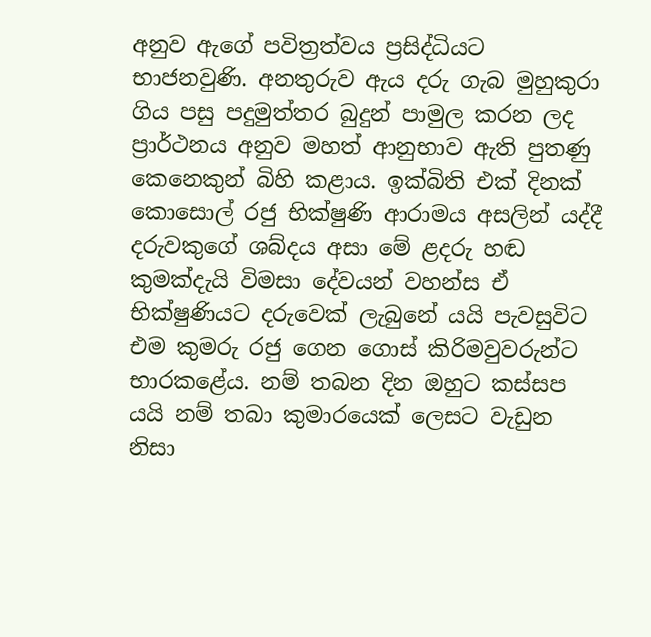අනුව ඇගේ පවිත්‍රත්වය ප්‍රසිද්ධියට භාජනවුණි. අනතුරුව ඇය දරු ගැබ මුහුකුරා ගිය පසු පදුමුත්තර බුදුන් පාමුල කරන ලද ප්‍රාර්ථනය අනුව මහත් ආනුභාව ඇති පුතණු කෙනෙකුන් බිහි කළාය. ඉක්බිති එක් දිනක් කොසොල් රජු භික්ෂුණි ආරාමය අසලින් යද්දී දරුවකුගේ ශබ්දය අසා මේ ළදරු හඬ කුමක්දැයි විමසා දේවයන් වහන්ස ඒ භික්ෂුණියට දරුවෙක් ලැබුනේ යයි පැවසුවිට එම කුමරු රජු ගෙන ගොස් කිරිමවුවරුන්ට භාරකළේය. නම් තබන දින ඔහුට කස්සප යයි නම් තබා කුමාරයෙක් ලෙසට වැඩුන නිසා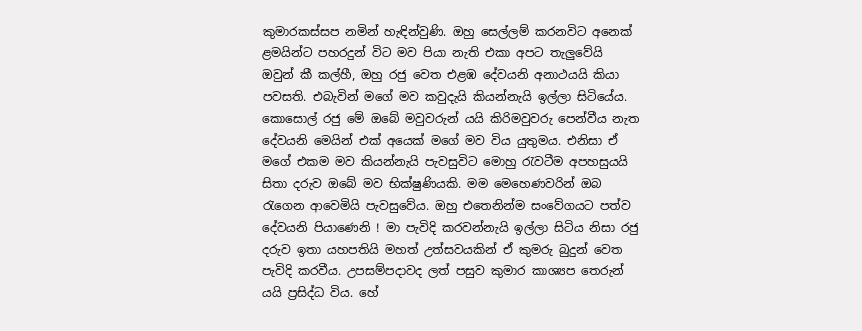කුමාරකස්සප නමින් හැඳින්වුණි. ඔහු සෙල්ලම් කරනවිට අනෙක් ළමයින්ට පහරදුන් විට මව පියා නැති එකා අපට තැලුවේයි ඔවුන් කී කල්හී, ඔහු රජු වෙත එළඹ දේවයනි අනාථයයි කියා පවසති. එබැවින් මගේ මව කවුදැයි කියන්නැයි ඉල්ලා සිටියේය. කොසොල් රජු මේ ඔබේ මවුවරුන් යයි කිරිමවුවරු පෙන්වීය නැත දේවයනි මෙයින් එක් අයෙක් මගේ මව විය යුතුමය. එනිසා ඒ මගේ එකම මව කියන්නැයි පැවසුවිට මොහු රැවටීම අපහසුයයි සිතා දරුව ඔබේ මව භික්ෂුණියකි. මම මෙහෙණවරින් ඔබ රැගෙන ආවෙමියි පැවසුවේය. ඔහු එතෙනින්ම සංවේගයට පත්ව දේවයනි පියාණෙනි ! මා පැවිදි කරවන්නැයි ඉල්ලා සිටිය නිසා රජු දරුව ඉතා යහපතියි මහත් උත්සවයකින් ඒ කුමරු බුදුන් වෙත පැවිදි කරවීය. උපසම්පදාවද ලත් පසුව කුමාර කාශ්‍යප තෙරුන් යයි ප්‍රසිද්ධ විය. හේ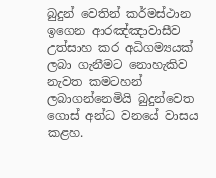බුදුන් වෙතින් කර්මස්ථාන ඉගෙන ආරඤ්ඤාවාසීව උත්සාහ කර අධිගම්‍යයක් ලබා ගැනීමට නොහැකිව නැවත කමටහන් ලබාගන්නෙමියි බුදුන්වෙත ගොස් අන්ධ වනයේ වාසය කළහ.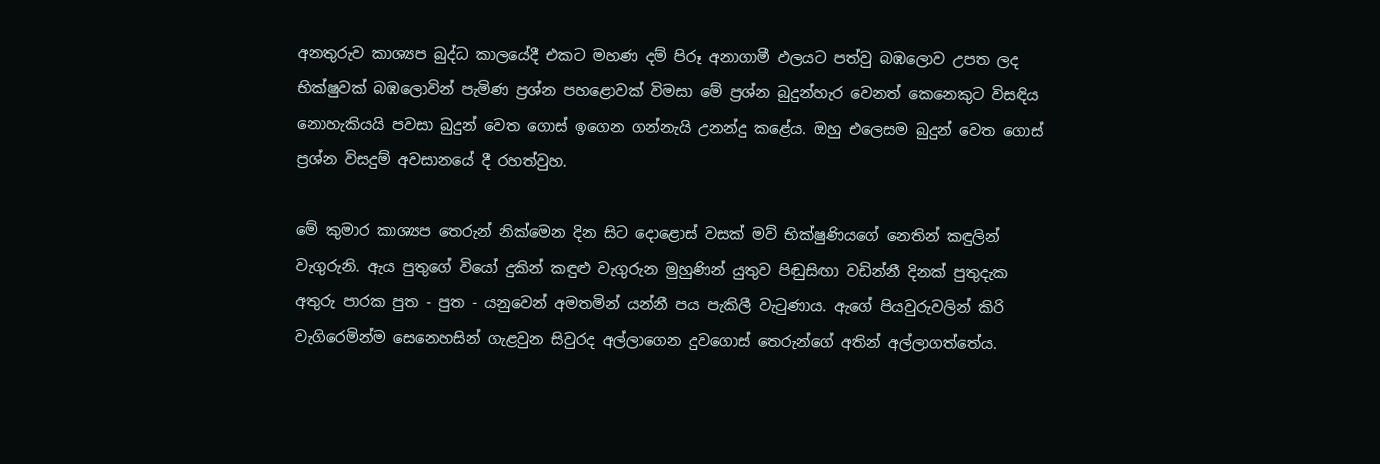අනතුරුව කාශ්‍යප බුද්ධ කාලයේදී එකට මහණ දම් පිරූ අනාගාමී ඵලයට පත්වු බඹලොව උපත ලද භික්ෂුවක් බඹලොවින් පැමිණ ප්‍රශ්න පහළොවක් විමසා මේ ප්‍රශ්න බුදුන්හැර වෙනත් කෙනෙකුට විසඳිය නොහැකියයි පවසා බුදුන් වෙත ගොස් ඉගෙන ගන්නැයි උනන්දු කළේය. ඔහු එලෙසම බුදුන් වෙත ගොස් ප්‍රශ්න විසදුම් අවසානයේ දී රහත්වුහ.

මේ කුමාර කාශ්‍යප තෙරුන් නික්මෙන දින සිට දොළොස් වසක් මව් භික්ෂුණියගේ නෙතින් කඳුලින් වැගුරුනි. ඇය පුතුගේ වියෝ දුකින් කඳුළු වැගුරුන මුහුණින් යුතුව පිඬුසිඟා වඩින්නී දිනක් පුතුදැක අතුරු පාරක පුත - පුත - යනුවෙන් අමතමින් යන්නී පය පැකිලී වැටුණාය. ඇගේ පියවුරුවලින් කිරි වැගිරෙමින්ම සෙනෙහසින් ගැළවුන සිවුරද අල්ලාගෙන දුවගොස් තෙරුන්ගේ අතින් අල්ලාගත්තේය.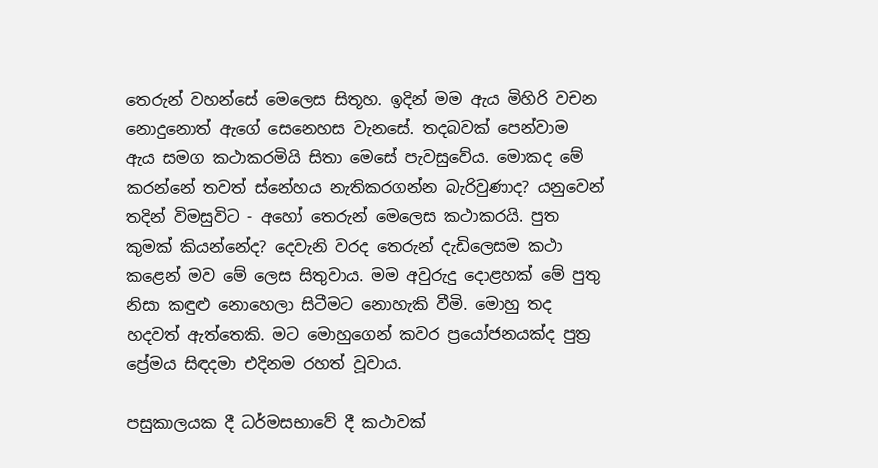තෙරුන් වහන්සේ මෙලෙස සිතූහ. ඉදින් මම ඇය මිහිරි වචන නොදුනොත් ඇගේ සෙනෙහස වැනසේ. තදබවක් පෙන්වාම ඇය සමග කථාකරමියි සිතා මෙසේ පැවසුවේය. මොකද මේ කරන්නේ තවත් ස්නේහය නැතිකරගන්න බැරිවුණාද? යනුවෙන් තදින් විමසුවිට - අහෝ තෙරුන් මෙලෙස කථාකරයි. පුත කුමක් කියන්නේද? දෙවැනි වරද තෙරුන් දැඩිලෙසම කථා කළෙන් මව මේ ලෙස සිතුවාය. මම අවුරුදු දොළහක් මේ පුතු නිසා කඳුළු නොහෙලා සිටීමට නොහැකි වීමි. මොහු තද හදවත් ඇත්තෙකි. මට මොහුගෙන් කවර ප්‍රයෝජනයක්ද පුත්‍ර ප්‍රේමය සිඳදමා එදිනම රහත් වූවාය.

පසුකාලයක දී ධර්මසභාවේ දී කථාවක්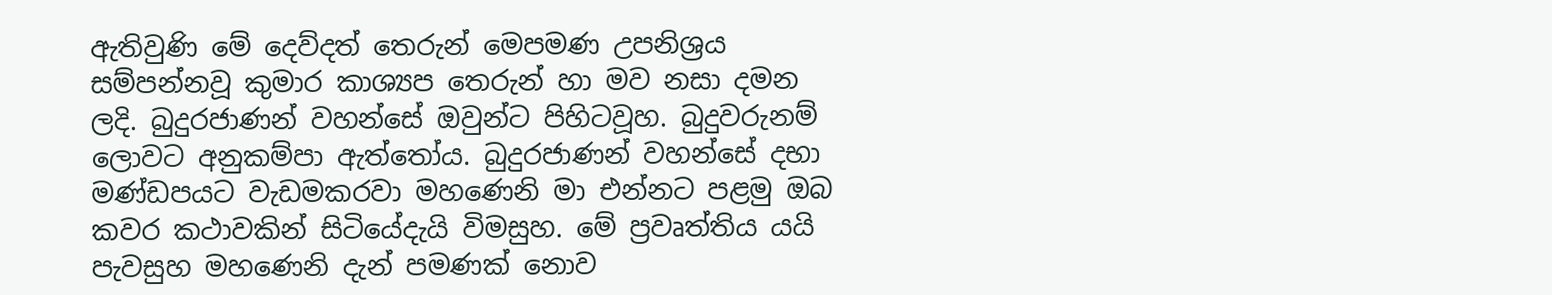ඇතිවුණි මේ දෙව්දත් තෙරුන් මෙපමණ උපනිශ්‍රය සම්පන්නවූ කුමාර කාශ්‍යප තෙරුන් හා මව නසා දමන ලදි. බුදුරජාණන් වහන්සේ ඔවුන්ට පිහිටවූහ. බුදුවරුනම් ලොවට අනුකම්පා ඇත්තෝය. බුදුරජාණන් වහන්සේ දභා මණ්ඩපයට වැඩමකරවා මහණෙනි මා එන්නට පළමු ඔබ කවර කථාවකින් සිටියේදැයි විමසුහ. මේ ප්‍රවෘත්තිය යයි පැවසුහ මහණෙනි දැන් පමණක් නොව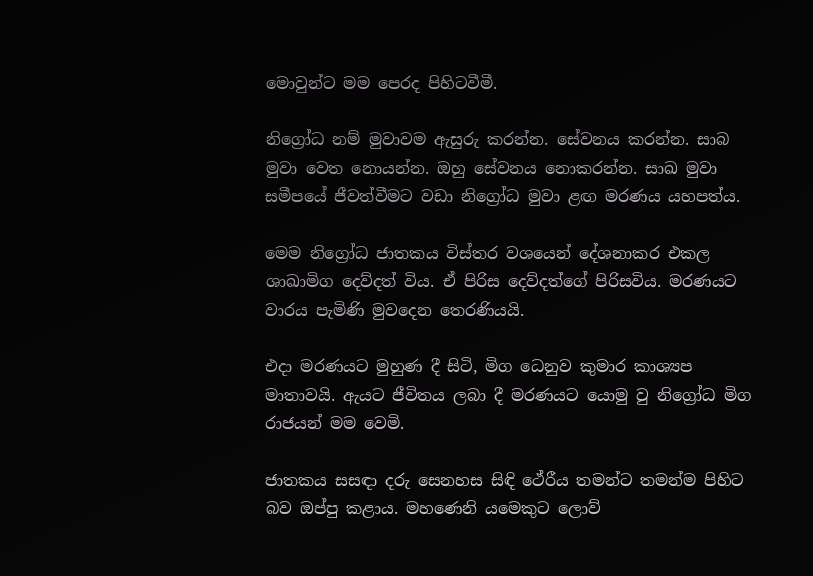මොවුන්ට මම පෙරද පිහිටවීමී.

නිග්‍රෝධ නම් මුවාවම ඇසුරු කරන්න. සේවනය කරන්න. සාබ මුවා වෙත නොයන්න. ඔහු සේවනය නොකරන්න. සාඛ මුවා සමීපයේ ජීවත්වීමට වඩා නිග්‍රෝධ මුවා ළඟ මරණය යහපත්ය.

මෙම නිග්‍රෝධ ජාතකය විස්තර වශයෙන් දේශනාකර එකල ශාඛාමිග දෙව්දත් විය. ඒ පිරිස දෙව්දත්ගේ පිරිසවිය. මරණයට වාරය පැමිණි මුවදෙන තෙරණියයි.

එදා මරණයට මුහුණ දී සිටි, මිග ධෙනුව කුමාර කාශ්‍යප මාතාවයි. ඇයට ජීවිතය ලබා දී මරණයට යොමු වු නිග්‍රෝධ මිග රාජයන් මම වෙමි.

ජාතකය සසඳා දරු සෙනහස සිඳි ථේරීය තමන්ට තමන්ම පිහිට බව ඔප්පු කළාය. මහණෙනි යමෙකුට ලොව්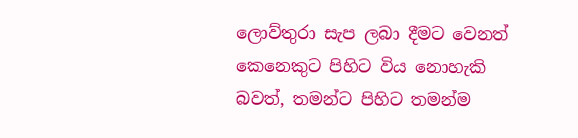ලොව්තුරා සැප ලබා දීමට වෙනත් කෙනෙකුට පිහිට විය නොහැකි බවත්, තමන්ට පිහිට තමන්ම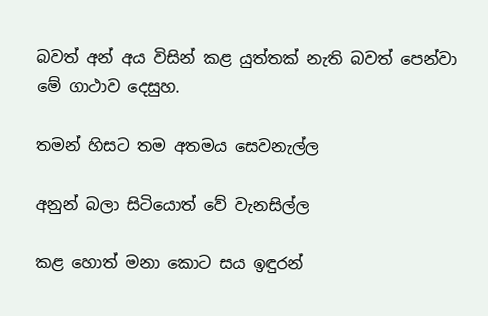බවත් අන් අය විසින් කළ යුත්තක් නැති බවත් පෙන්වා මේ ගාථාව දෙසුහ.

තමන් හිසට තම අතමය සෙවනැල්ල

අනුන් බලා සිටියොත් වේ වැනසිල්ල

කළ හොත් මනා කොට සය ඉඳුරන්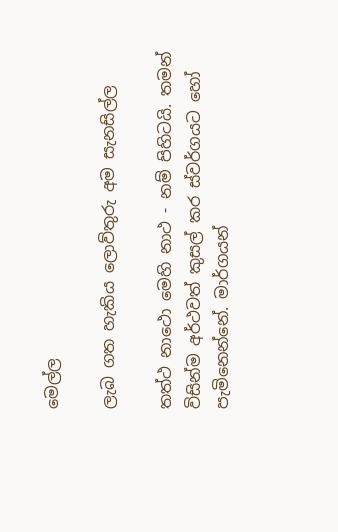මෙල්ල

ලැබ ගත හැකිය ලොව්තුරු අම සැනසිල්ල

තත්ථ නාථො මෙහි නාථ - නම් පිහිටයි. තමන් විසින්ම අර්ථවත් කුසල් කර ස්වර්ගයට හෝ පැමිනෙන්නේ. මාර්ගයන්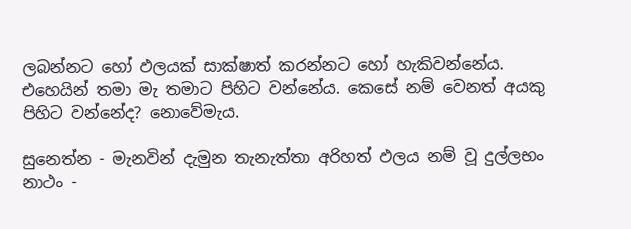ලබන්නට හෝ ඵලයක් සාක්ෂාත් කරන්නට හෝ හැකිවන්නේය. එහෙයින් තමා මැ තමාට පිහිට වන්නේය. කෙසේ නම් වෙනත් අයකු පිහිට වන්නේද? නොවේමැය.

සුනෙත්න - මැනවින් දැමුන තැනැත්තා අරිහත් ඵලය නම් වූ දුල්ලභං නාථං -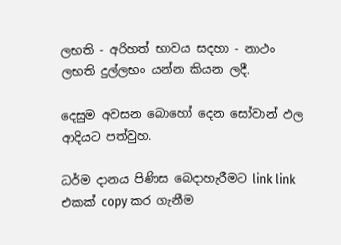ලභති - අරිහත් භාවය සදහා - නාථං ලභති දුල්ලභං යන්න කියන ලදී.

දෙසුම අවසන බොහෝ දෙන සෝවාන් ඵල ආදියට පත්වුහ.

ධර්ම දානය පිණිස බෙදාහැරීමට link link එකක් copy කර ගැනීම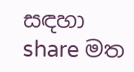සඳහා share මත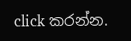click කරන්න.